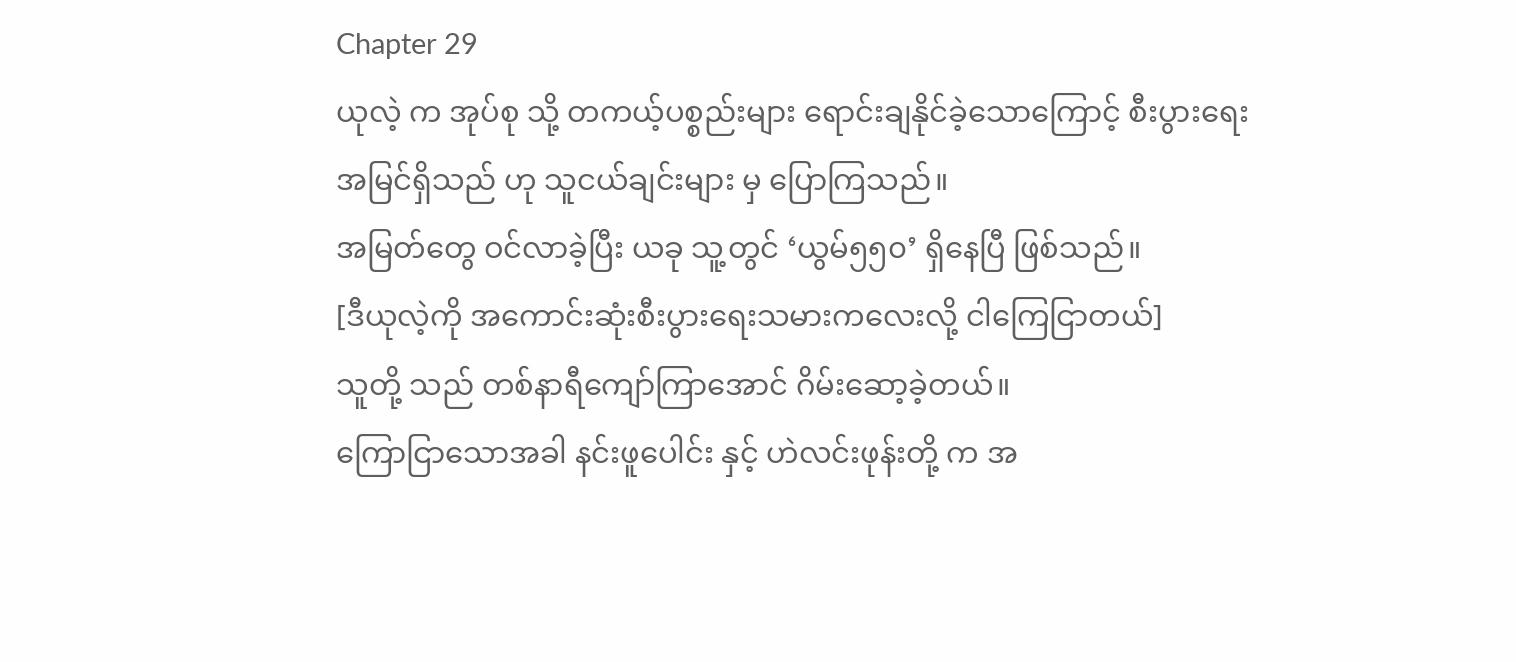Chapter 29
ယုလဲ့ က အုပ်စု သို့ တကယ့်ပစ္စည်းများ ရောင်းချနိုင်ခဲ့သောကြောင့် စီးပွားရေးအမြင်ရှိသည် ဟု သူငယ်ချင်းများ မှ ပြောကြသည်။
အမြတ်တွေ ဝင်လာခဲ့ပြီး ယခု သူ့တွင် ‘ယွမ်၅၅၀’ ရှိနေပြီ ဖြစ်သည်။
[ဒီယုလဲ့ကို အကောင်းဆုံးစီးပွားရေးသမားကလေးလို့ ငါကြေငြာတယ်]
သူတို့ သည် တစ်နာရီကျော်ကြာအောင် ဂိမ်းဆော့ခဲ့တယ်။
ကြောငြာသောအခါ နင်းဖူပေါင်း နှင့် ဟဲလင်းဖုန်းတို့ က အ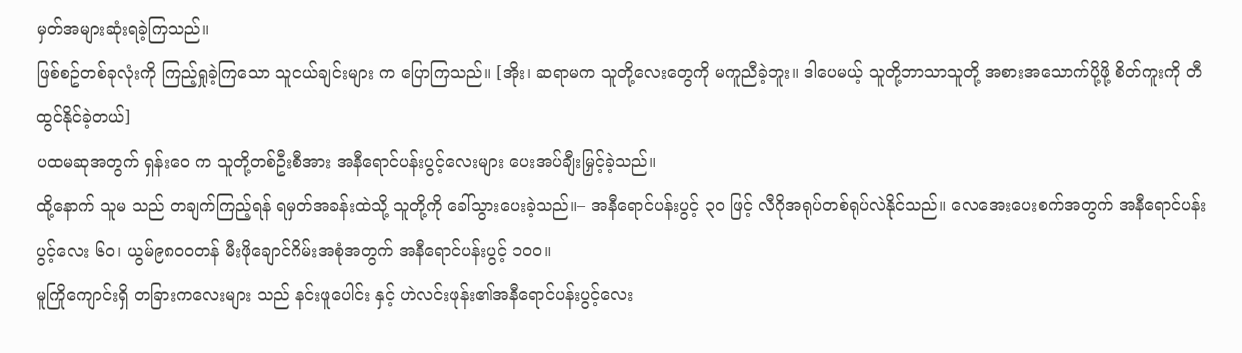မှတ်အများဆုံးရခဲ့ကြသည်။
ဖြစ်စဥ်တစ်ခုလုံးကို ကြည့်ရှုခဲ့ကြသော သူငယ်ချင်းများ က ပြောကြသည်။ [အိုး၊ ဆရာမက သူတို့လေးတွေကို မကူညီခဲ့ဘူး။ ဒါပေမယ့် သူတို့ဘာသာသူတို့ အစားအသောက်ပို့ဖို့ စိတ်ကူးကို တီထွင်နိုင်ခဲ့တယ်]
ပထမဆုအတွက် ရှန်းဝေ က သူတို့တစ်ဦးစီအား အနီရောင်ပန်းပွင့်လေးများ ပေးအပ်ချီးမြှင့်ခဲ့သည်။
ထို့နောက် သူမ သည် တချက်ကြည့်ရန် ရမှတ်အခန်းထဲသို့ သူတို့ကို ခေါ်သွားပေးခဲ့သည်။– အနီရောင်ပန်းပွင့် ၃၀ ဖြင့် လီဂိုအရုပ်တစ်ရုပ်လဲနိုင်သည်။ လေအေးပေးစက်အတွက် အနီရောင်ပန်းပွင့်လေး ၆၀၊ ယွမ်၉၈၀၀တန် မီးဖိုချောင်ဂိမ်းအစုံအတွက် အနီရောင်ပန်းပွင့် ၁၀၀။
မူကြိုကျောင်းရှိ တခြားကလေးများ သည် နင်းဖူပေါင်း နှင့် ဟဲလင်းဖုန်း၏အနီရောင်ပန်းပွင့်လေး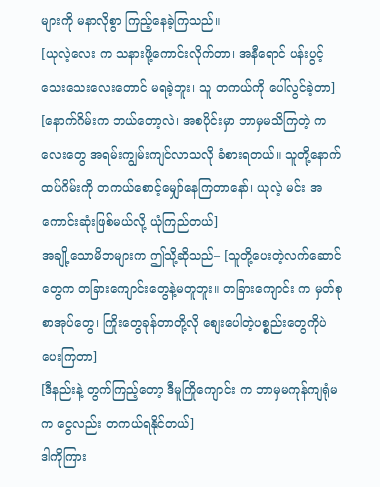များကို မနာလိုစွာ ကြည့်နေခဲ့ကြသည်။
[ယုလဲ့လေး က သနားဖို့ကောင်းလိုက်တာ၊ အနီရောင် ပန်းပွင့်သေးသေးလေးတောင် မရခဲ့ဘူး၊ သူ တကယ်ကို ပေါ်လွင်ခဲ့တာ]
[နောက်ဂိမ်းက ဘယ်တော့လဲ၊ အစပိုင်းမှာ ဘာမှမသိကြတဲ့ ကလေးတွေ အရမ်းကျွမ်းကျင်လာသလို ခံစားရတယ်။ သူတို့နောက်ထပ်ဂိမ်းကို တကယ်စောင့်မျှော်နေကြတာနော်၊ ယုလဲ့ မင်း အကောင်းဆုံးဖြစ်မယ်လို့ ယုံကြည်တယ်]
အချို့သောမိဘများက ဤသို့ဆိုသည်– [သူတို့ပေးတဲ့လက်ဆောင်တွေက တခြားကျောင်းတွေနဲ့မတူဘူး။ တခြားကျောင်း က မှတ်စုစာအုပ်တွေ၊ ကြိုးတွေခုန်တာတို့လို စျေးပေါတဲ့ပစ္စည်းတွေကိုပဲ ပေးကြတာ]
[ဒီနည်းနဲ့ တွက်ကြည့်တော့ ဒီမူကြိုကျောင်း က ဘာမှမကုန်ကျရုံမက ငွေလည်း တကယ်ရနိုင်တယ်]
ဒါကိုကြား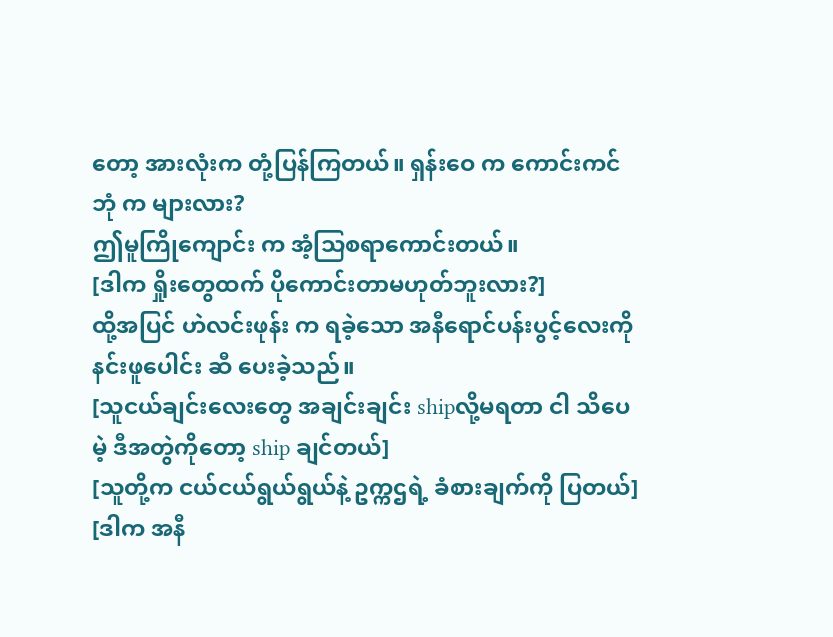တော့ အားလုံးက တုံ့ပြန်ကြတယ်။ ရှန်းဝေ က ကောင်းကင်ဘုံ က များလား?
ဤမူကြိုကျောင်း က အံ့သြစရာကောင်းတယ်။
[ဒါက ရှိုးတွေထက် ပိုကောင်းတာမဟုတ်ဘူးလား?]
ထို့အပြင် ဟဲလင်းဖုန်း က ရခဲ့သော အနီရောင်ပန်းပွင့်လေးကို နင်းဖူပေါင်း ဆီ ပေးခဲ့သည်။
[သူငယ်ချင်းလေးတွေ အချင်းချင်း shipလို့မရတာ ငါ သိပေမဲ့ ဒီအတွဲကိုတော့ ship ချင်တယ်]
[သူတို့က ငယ်ငယ်ရွယ်ရွယ်နဲ့ ဥက္ကဌရဲ့ ခံစားချက်ကို ပြတယ်]
[ဒါက အနီ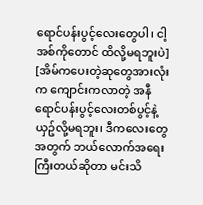ရောင်ပန်းပွင့်လေးတွေပါ၊ ငါ့အစ်ကိုတောင် ထိလို့မရဘူးပဲ]
[အိမ်ကပေးတဲ့ဆုတွေအားလုံးက ကျောင်းကလာတဲ့ အနီရောင်ပန်းပွင့်လေးတစ်ပွင့်နဲ့ ယှဥ်လို့မရဘူး၊ ဒီကလေးတွေအတွက် ဘယ်လောက်အရေးကြီးတယ်ဆိုတာ မင်းသိ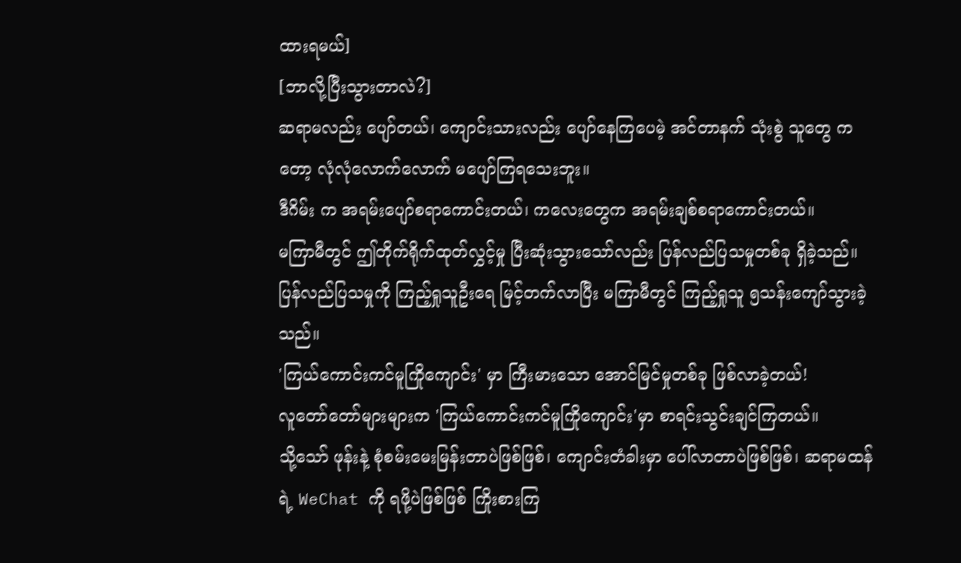ထားရမယ်]
[ဘာလို့ပြီးသွားတာလဲ?]
ဆရာမလည်း ပျော်တယ်၊ ကျောင်းသားလည်း ပျော်နေကြပေမဲ့ အင်တာနက် သုံးစွဲ သူတွေ ကတော့ လုံလုံလောက်လောက် မပျော်ကြရသေးဘူး။
ဒီဂိမ်း က အရမ်းပျော်စရာကောင်းတယ်၊ ကလေးတွေက အရမ်းချစ်စရာကောင်းတယ်။
မကြာမီတွင် ဤတိုက်ရိုက်ထုတ်လွှင့်မှု ပြီးဆုံးသွားသော်လည်း ပြန်လည်ပြသမှုတစ်ခု ရှိခဲ့သည်။
ပြန်လည်ပြသမှုကို ကြည့်ရှုသူဦးရေ မြင့်တက်လာပြီး မကြာမီတွင် ကြည့်ရှုသူ ၅သန်းကျော်သွားခဲ့သည်။
'ကြယ်ကောင်းကင်မူကြိုကျောင်း' မှာ ကြီးမားသော အောင်မြင်မှုတစ်ခု ဖြစ်လာခဲ့တယ်!
လူတော်တော်များများက 'ကြယ်ကောင်းကင်မူကြိုကျောင်း'မှာ စာရင်းသွင်းချင်ကြတယ်။
သို့သော် ဖုန်းနဲ့ စုံစမ်းမေးမြန်းတာပဲဖြစ်ဖြစ်၊ ကျောင်းတံခါးမှာ ပေါ်လာတာပဲဖြစ်ဖြစ်၊ ဆရာမထန်ရဲ့ WeChat ကို ရဖို့ပဲဖြစ်ဖြစ် ကြိုးစားကြ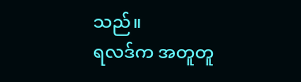သည်။
ရလဒ်က အတူတူ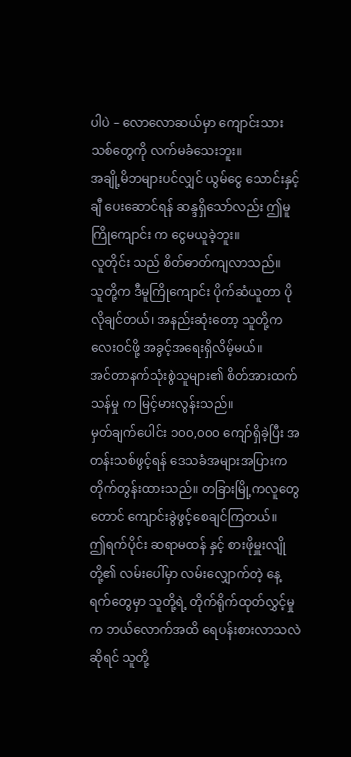ပါပဲ – လောလောဆယ်မှာ ကျောင်းသားသစ်တွေကို လက်မခံသေးဘူး။
အချို့မိဘများပင်လျှင် ယွမ်ငွေ သောင်းနှင့်ချီ ပေးဆောင်ရန် ဆန္ဒရှိသော်လည်း ဤမူကြိုကျောင်း က ငွေမယူခဲ့ဘူး။
လူတိုင်း သည် စိတ်ဓာတ်ကျလာသည်။
သူတို့က ဒီမူကြိုကျောင်း ပိုက်ဆံယူတာ ပိုလိုချင်တယ်၊ အနည်းဆုံးတော့ သူတို့ကလေးဝင်ဖို့ အခွင့်အရေးရှိလိမ့်မယ်။
အင်တာနက်သုံးစွဲသူများ၏ စိတ်အားထက်သန်မှု က မြင့်မားလွန်းသည်။
မှတ်ချက်ပေါင်း ၁၀၀,၀၀၀ ကျော်ရှိခဲ့ပြီး အတန်းသစ်ဖွင့်ရန် ဒေသခံအများအပြားက တိုက်တွန်းထားသည်။ တခြားမြို့ကလူတွေတောင် ကျောင်းခွဲဖွင့်စေချင်ကြတယ်။
ဤရက်ပိုင်း ဆရာမထန် နှင့် စားဖိုမှူးလျို တို့၏ လမ်းပေါ်မှာ လမ်းလျှောက်တဲ့ နေ့ရက်တွေမှာ သူတို့ရဲ့ တိုက်ရိုက်ထုတ်လွှင့်မှု က ဘယ်လောက်အထိ ရေပန်းစားလာသလဲဆိုရင် သူတို့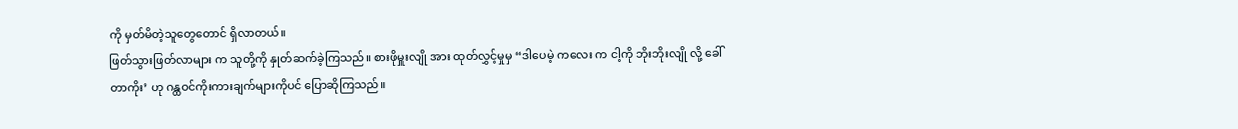ကို မှတ်မိတဲ့သူတွေတောင် ရှိလာတယ်။
ဖြတ်သွားဖြတ်လာများ က သူတို့ကို နှုတ်ဆက်ခဲ့ကြသည်။ စားဖိုမှူးလျို အား ထုတ်လွှင့်မှုမှ “ဒါပေမဲ့ ကလေး က ငါ့ကို ဘိုးဘိုးလျို လို့ ခေါ်တာကိုး’ ဟု ဂန္ထဝင်ကိုးကားချက်များကိုပင် ပြောဆိုကြသည်။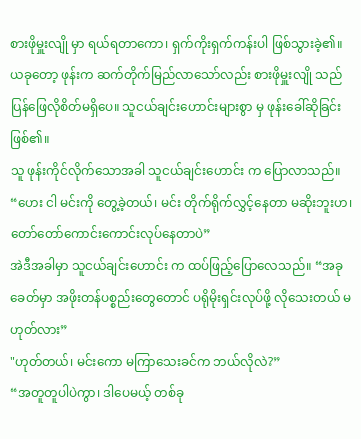စားဖိုမှူးလျို မှာ ရယ်ရတာကော၊ ရှက်ကိုးရှက်ကန်းပါ ဖြစ်သွားခဲ့၏။
ယခုတော့ ဖုန်းက ဆက်တိုက်မြည်လာသော်လည်း စားဖိုမှူးလျို သည် ပြန်ဖြေလိုစိတ်မရှိပေ။ သူငယ်ချင်းဟောင်းများစွာ မှ ဖုန်းခေါ်ဆိုခြင်း ဖြစ်၏။
သူ ဖုန်းကိုင်လိုက်သောအခါ သူငယ်ချင်းဟောင်း က ပြောလာသည်။ “ဟေး ငါ မင်းကို တွေ့ခဲ့တယ်၊ မင်း တိုက်ရိုက်လွှင့်နေတာ မဆိုးဘူးဟ၊ တော်တော်ကောင်းကောင်းလုပ်နေတာပဲ”
အဲဒီအခါမှာ သူငယ်ချင်းဟောင်း က ထပ်ဖြည့်ပြောလေသည်။ “အခုခေတ်မှာ အဖိုးတန်ပစ္စည်းတွေတောင် ပရိုမိုးရှင်းလုပ်ဖို့ လိုသေးတယ် မဟုတ်လား”
"ဟုတ်တယ်၊ မင်းကော မကြာသေးခင်က ဘယ်လိုလဲ?”
“အတူတူပါပဲကွာ၊ ဒါပေမယ့် တစ်ခု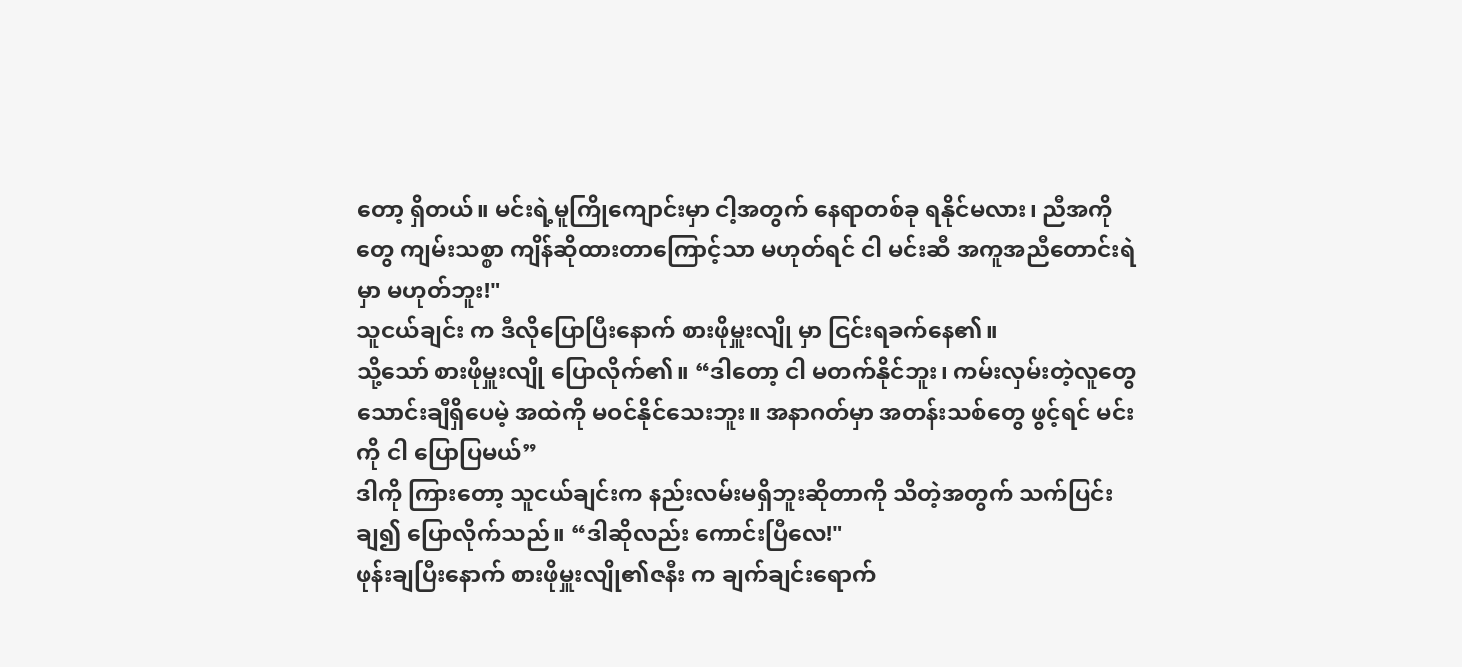တော့ ရှိတယ်။ မင်းရဲ့မူကြိုကျောင်းမှာ ငါ့အတွက် နေရာတစ်ခု ရနိုင်မလား၊ ညီအကိုတွေ ကျမ်းသစ္စာ ကျိန်ဆိုထားတာကြောင့်သာ မဟုတ်ရင် ငါ မင်းဆီ အကူအညီတောင်းရဲမှာ မဟုတ်ဘူး!"
သူငယ်ချင်း က ဒီလိုပြောပြီးနောက် စားဖိုမှူးလျို မှာ ငြင်းရခက်နေ၏။
သို့သော် စားဖိုမှူးလျို ပြောလိုက်၏။ “ဒါတော့ ငါ မတက်နိုင်ဘူး၊ ကမ်းလှမ်းတဲ့လူတွေ သောင်းချီရှိပေမဲ့ အထဲကို မဝင်နိုင်သေးဘူး။ အနာဂတ်မှာ အတန်းသစ်တွေ ဖွင့်ရင် မင်းကို ငါ ပြောပြမယ်”
ဒါကို ကြားတော့ သူငယ်ချင်းက နည်းလမ်းမရှိဘူးဆိုတာကို သိတဲ့အတွက် သက်ပြင်းချ၍ ပြောလိုက်သည်။ “ဒါဆိုလည်း ကောင်းပြီလေ!"
ဖုန်းချပြီးနောက် စားဖိုမှူးလျို၏ဇနီး က ချက်ချင်းရောက်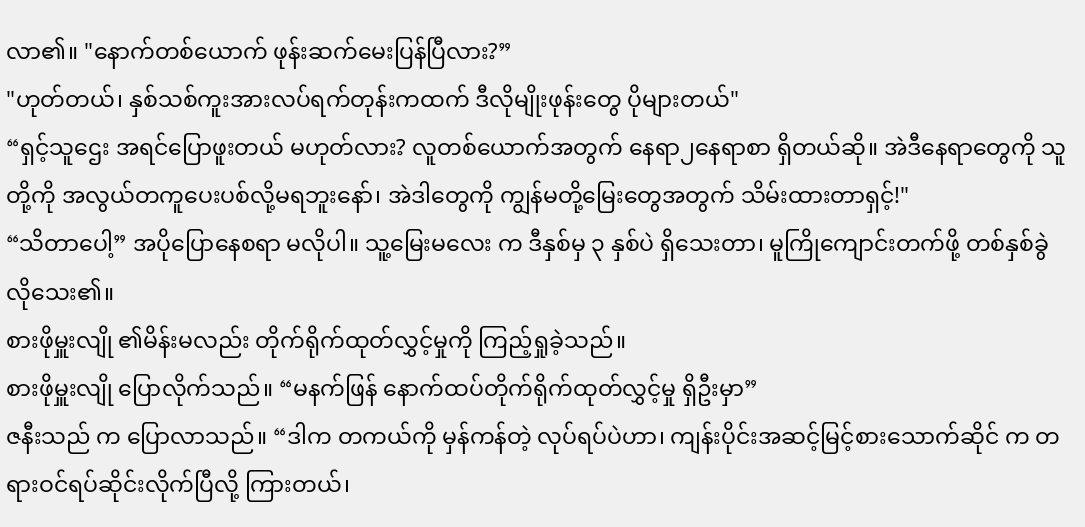လာ၏။ "နောက်တစ်ယောက် ဖုန်းဆက်မေးပြန်ပြီလား?”
"ဟုတ်တယ်၊ နှစ်သစ်ကူးအားလပ်ရက်တုန်းကထက် ဒီလိုမျိုးဖုန်းတွေ ပိုများတယ်"
“ရှင့်သူဌေး အရင်ပြောဖူးတယ် မဟုတ်လား? လူတစ်ယောက်အတွက် နေရာ၂နေရာစာ ရှိတယ်ဆို။ အဲဒီနေရာတွေကို သူတို့ကို အလွယ်တကူပေးပစ်လို့မရဘူးနော်၊ အဲဒါတွေကို ကျွန်မတို့မြေးတွေအတွက် သိမ်းထားတာရှင့်!"
“သိတာပေါ့” အပိုပြောနေစရာ မလိုပါ။ သူ့မြေးမလေး က ဒီနှစ်မှ ၃ နှစ်ပဲ ရှိသေးတာ၊ မူကြိုကျောင်းတက်ဖို့ တစ်နှစ်ခွဲ လိုသေး၏။
စားဖိုမှူးလျို ၏မိန်းမလည်း တိုက်ရိုက်ထုတ်လွှင့်မှုကို ကြည့်ရှုခဲ့သည်။
စားဖိုမှူးလျို ပြောလိုက်သည်။ “မနက်ဖြန် နောက်ထပ်တိုက်ရိုက်ထုတ်လွှင့်မှု ရှိဦးမှာ”
ဇနီးသည် က ပြောလာသည်။ “ဒါက တကယ်ကို မှန်ကန်တဲ့ လုပ်ရပ်ပဲဟာ၊ ကျန်းပိုင်းအဆင့်မြင့်စားသောက်ဆိုင် က တရားဝင်ရပ်ဆိုင်းလိုက်ပြီလို့ ကြားတယ်၊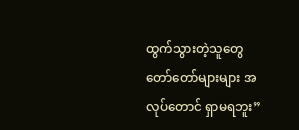ထွက်သွားတဲ့သူတွေ တော်တော်များများ အလုပ်တောင် ရှာမရဘူး”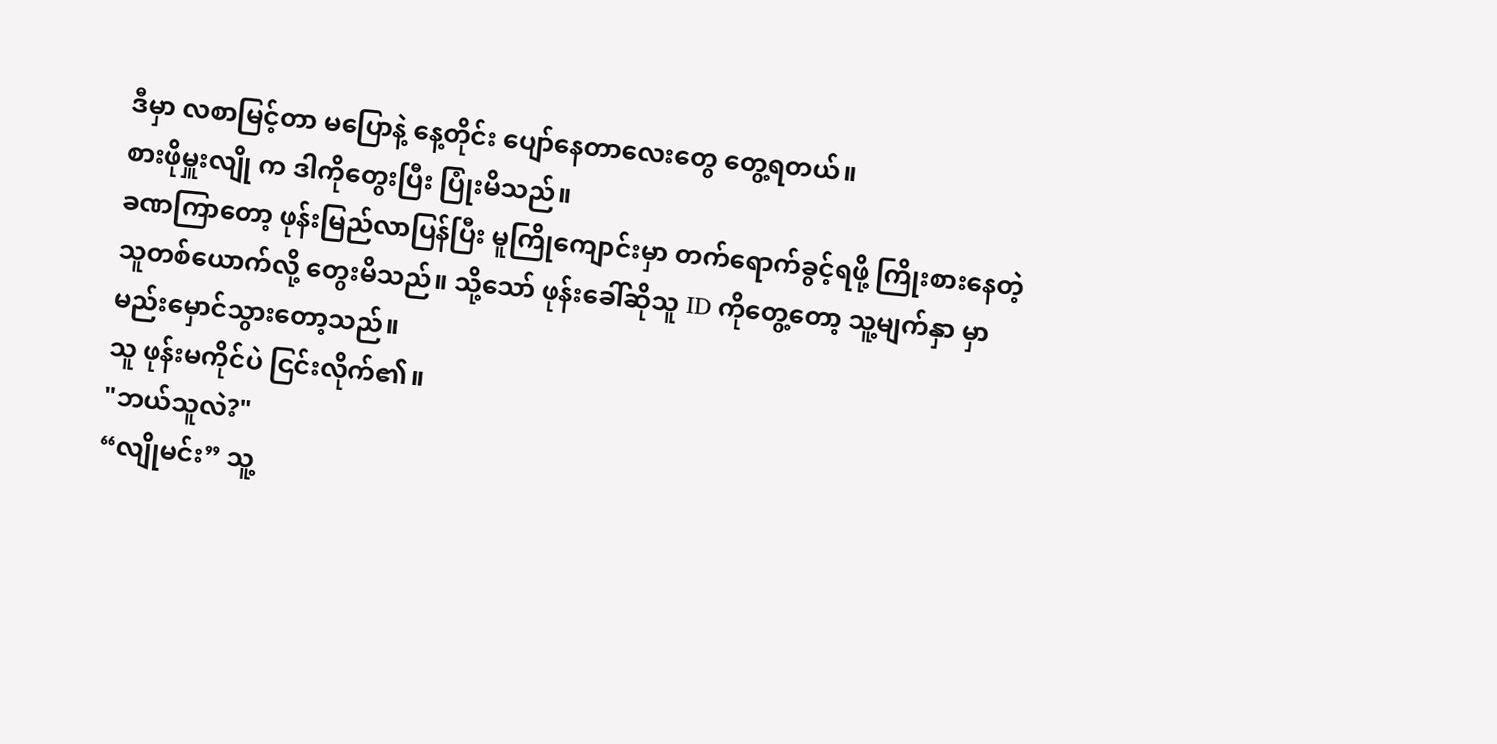ဒီမှာ လစာမြင့်တာ မပြောနဲ့ နေ့တိုင်း ပျော်နေတာလေးတွေ တွေ့ရတယ်။
စားဖိုမှူးလျို က ဒါကိုတွေးပြီး ပြုံးမိသည်။
ခဏကြာတော့ ဖုန်းမြည်လာပြန်ပြီး မူကြိုကျောင်းမှာ တက်ရောက်ခွင့်ရဖို့ ကြိုးစားနေတဲ့သူတစ်ယောက်လို့ တွေးမိသည်။ သို့သော် ဖုန်းခေါ်ဆိုသူ ID ကိုတွေ့တော့ သူ့မျက်နှာ မှာ မည်းမှောင်သွားတော့သည်။
သူ ဖုန်းမကိုင်ပဲ ငြင်းလိုက်၏။
"ဘယ်သူလဲ?"
“လျိုမင်း” သူ့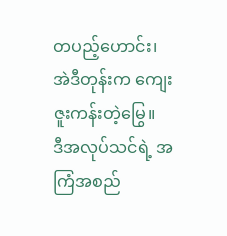တပည့်ဟောင်း၊ အဲဒီတုန်းက ကျေးဇူးကန်းတဲ့မြွေ။
ဒီအလုပ်သင်ရဲ့ အကြံအစည်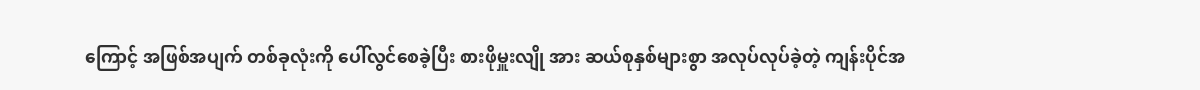ကြောင့် အဖြစ်အပျက် တစ်ခုလုံးကို ပေါ်လွင်စေခဲ့ပြီး စားဖိုမှူးလျို အား ဆယ်စုနှစ်များစွာ အလုပ်လုပ်ခဲ့တဲ့ ကျန်းပိုင်အ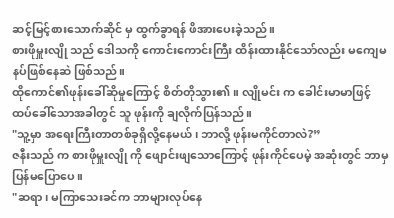ဆင့်မြင့်စားသောက်ဆိုင် မှ ထွက်ခွာရန် ဖိအားပေးခဲ့သည်။
စားဖိုမှူးလျို သည် ဒေါသကို ကောင်းကောင်းကြီး ထိန်းထားနိုင်သော်လည်း မကျေမနပ်ဖြစ်နေဆဲ ဖြစ်သည်။
ထိုကောင်၏ဖုန်းခေါ်ဆိုမှုကြောင့် စိတ်တိုသွား၏။ လျိုမင်း က ခေါင်းမာမာဖြင့် ထပ်ခေါ်သောအခါတွင် သူ ဖုန်းကို ချလိုက်ပြန်သည်။
"သူ့မှာ အရေးကြီးတာတစ်ခုရှိလို့နေမယ်၊ ဘာလို့ ဖုန်းမကိုင်တာလဲ?”
ဇနီးသည် က စားဖိုမှူးလျို ကို ဖျောင်းဖျသောကြောင့် ဖုန်းကိုင်ပေမဲ့ အဆုံးတွင် ဘာမှပြန်မပြောပေ။
"ဆရာ၊ မကြာသေးခင်က ဘာများလုပ်နေ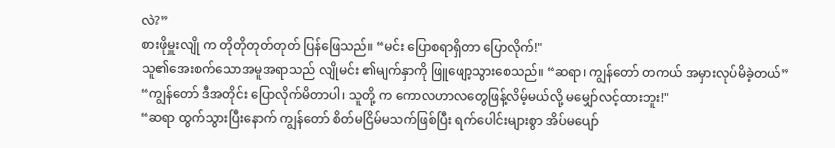လဲ?”
စားဖိုမှူးလျို က တိုတိုတုတ်တုတ် ပြန်ဖြေသည်။ “မင်း ပြောစရာရှိတာ ပြောလိုက်!"
သူ၏အေးစက်သောအမူအရာသည် လျိုမင်း ၏မျက်နှာကို ဖြူဖျော့သွားစေသည်။ “ဆရာ၊ ကျွန်တော် တကယ် အမှားလုပ်မိခဲ့တယ်”
“ကျွန်တော် ဒီအတိုင်း ပြောလိုက်မိတာပါ၊ သူတို့ က ကောလဟာလတွေဖြန့်လိမ့်မယ်လို့ မမျှော်လင့်ထားဘူး!"
“ဆရာ ထွက်သွားပြီးနောက် ကျွန်တော် စိတ်မငြိမ်မသက်ဖြစ်ပြီး ရက်ပေါင်းများစွာ အိပ်မပျော်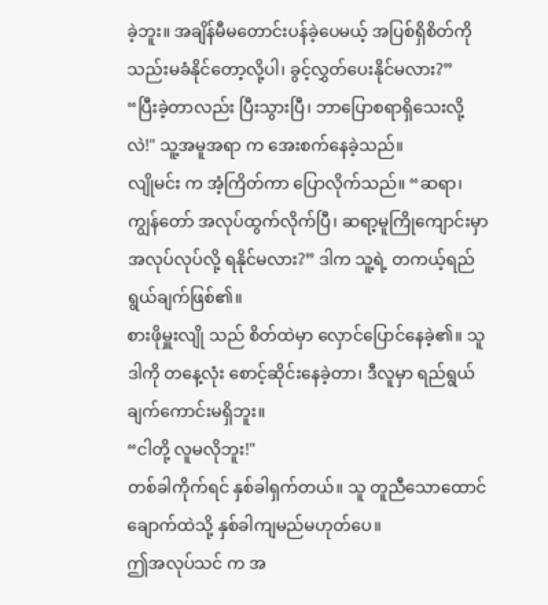ခဲ့ဘူး။ အချိန်မီမတောင်းပန်ခဲ့ပေမယ့် အပြစ်ရှိစိတ်ကို သည်းမခံနိုင်တော့လို့ပါ၊ ခွင့်လွှတ်ပေးနိုင်မလား?”
“ပြီးခဲ့တာလည်း ပြီးသွားပြီ၊ ဘာပြောစရာရှိသေးလို့လဲ!" သူ့အမူအရာ က အေးစက်နေခဲ့သည်။
လျိုမင်း က အံ့ကြိတ်ကာ ပြောလိုက်သည်။ “ဆရာ၊ ကျွန်တော် အလုပ်ထွက်လိုက်ပြီ၊ ဆရာ့မူကြိုကျောင်းမှာ အလုပ်လုပ်လို့ ရနိုင်မလား?” ဒါက သူ့ရဲ့ တကယ့်ရည်ရွယ်ချက်ဖြစ်၏။
စားဖိုမှူးလျို သည် စိတ်ထဲမှာ လှောင်ပြောင်နေခဲ့၏။ သူ ဒါကို တနေ့လုံး စောင့်ဆိုင်းနေခဲ့တာ၊ ဒီလူမှာ ရည်ရွယ်ချက်ကောင်းမရှိဘူး။
“ငါတို့ လူမလိုဘူး!"
တစ်ခါကိုက်ရင် နှစ်ခါရှက်တယ်။ သူ တူညီသောထောင်ချောက်ထဲသို့ နှစ်ခါကျမည်မဟုတ်ပေ။
ဤအလုပ်သင် က အ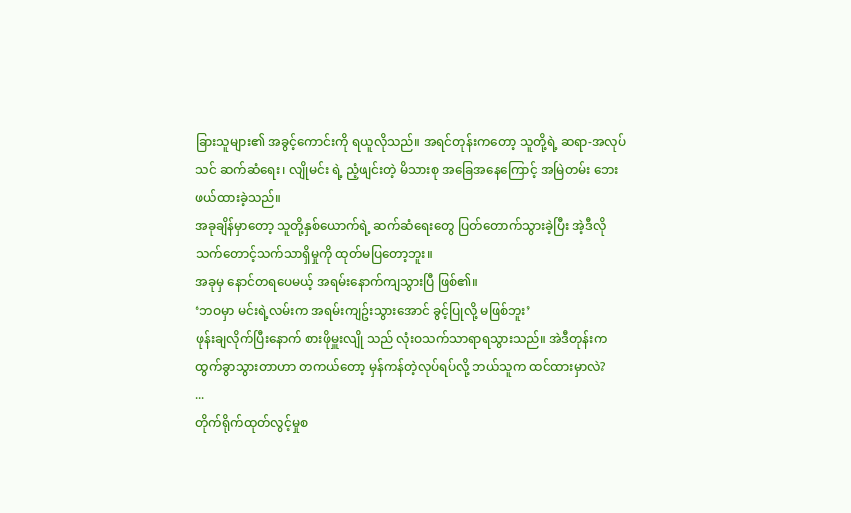ခြားသူများ၏ အခွင့်ကောင်းကို ရယူလိုသည်။ အရင်တုန်းကတော့ သူတို့ရဲ့ ဆရာ-အလုပ်သင် ဆက်ဆံရေး၊ လျိုမင်း ရဲ့ ညံ့ဖျင်းတဲ့ မိသားစု အခြေအနေကြောင့် အမြဲတမ်း ဘေးဖယ်ထားခဲ့သည်။
အခုချိန်မှာတော့ သူတို့နှစ်ယောက်ရဲ့ ဆက်ဆံရေးတွေ ပြတ်တောက်သွားခဲ့ပြီး အဲ့ဒီလို သက်တောင့်သက်သာရှိမှုကို ထုတ်မပြတော့ဘူး။
အခုမှ နောင်တရပေမယ့် အရမ်းနောက်ကျသွားပြီ ဖြစ်၏။
‘ဘဝမှာ မင်းရဲ့လမ်းက အရမ်းကျဥ်းသွားအောင် ခွင့်ပြုလို့ မဖြစ်ဘူး’
ဖုန်းချလိုက်ပြီးနောက် စားဖိုမှူးလျို သည် လုံးဝသက်သာရာရသွားသည်။ အဲဒီတုန်းက ထွက်ခွာသွားတာဟာ တကယ်တော့ မှန်ကန်တဲ့လုပ်ရပ်လို့ ဘယ်သူက ထင်ထားမှာလဲ?
...
တိုက်ရိုက်ထုတ်လွင့်မှုစ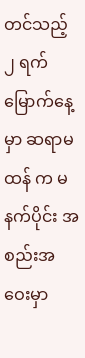တင်သည့် ၂ ရက်မြောက်နေ့မှာ ဆရာမထန် က မနက်ပိုင်း အစည်းအဝေးမှာ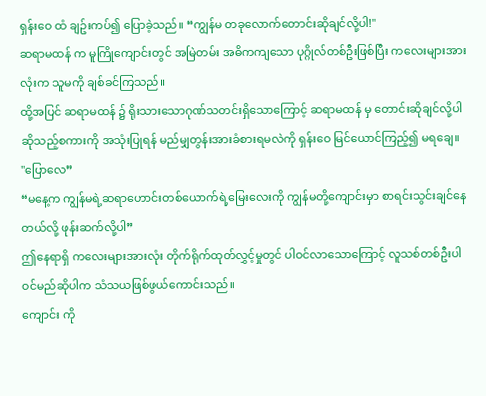ရှန်းဝေ ထံ ချဥ်းကပ်၍ ပြောခဲ့သည်။ “ကျွန်မ တခုလောက်တောင်းဆိုချင်လို့ပါ!"
ဆရာမထန် က မူကြိုကျောင်းတွင် အမြဲတမ်း အဓိကကျသော ပုဂ္ဂိုလ်တစ်ဦးဖြစ်ပြီး ကလေးများအားလုံးက သူမကို ချစ်ခင်ကြသည်။
ထို့အပြင် ဆရာမထန် ၌ ရိုးသားသောဂုဏ်သတင်းရှိသောကြောင့် ဆရာမထန် မှ တောင်းဆိုချင်လို့ပါ ဆိုသည့်စကားကို အသုံးပြုရန် မည်မျှတွန်းအားခံစားရမလဲကို ရှန်းဝေ မြင်ယောင်ကြည့်၍ မရချေ။
"ပြောလေ”
“မနေ့က ကျွန်မရဲ့ဆရာဟောင်းတစ်ယောက်ရဲ့မြေးလေးကို ကျွန်မတို့ကျောင်းမှာ စာရင်းသွင်းချင်နေတယ်လို့ ဖုန်းဆက်လို့ပါ”
ဤနေရာရှိ ကလေးများအားလုံး တိုက်ရိုက်ထုတ်လွှင့်မှုတွင် ပါဝင်လာသောကြောင့် လူသစ်တစ်ဦးပါဝင်မည်ဆိုပါက သံသယဖြစ်ဖွယ်ကောင်းသည်။
ကျောင်း ကို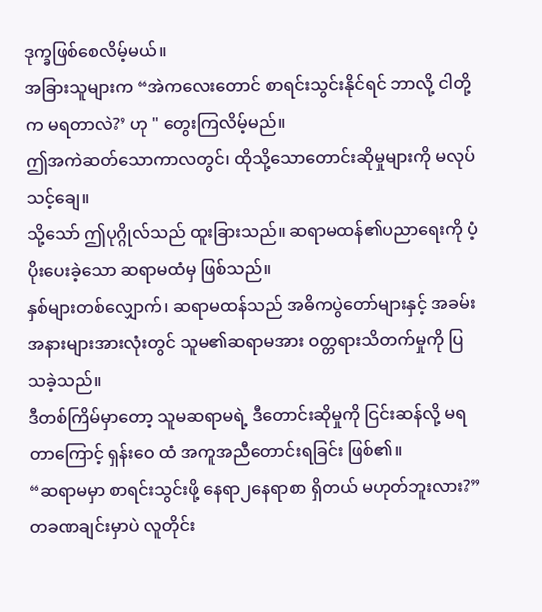ဒုက္ခဖြစ်စေလိမ့်မယ်။
အခြားသူများက “အဲကလေးတောင် စာရင်းသွင်းနိုင်ရင် ဘာလို့ ငါတို့က မရတာလဲ?’ ဟု " တွေးကြလိမ့်မည်။
ဤအကဲဆတ်သောကာလတွင်၊ ထိုသို့သောတောင်းဆိုမှုများကို မလုပ်သင့်ချေ။
သို့သော် ဤပုဂ္ဂိုလ်သည် ထူးခြားသည်။ ဆရာမထန်၏ပညာရေးကို ပံ့ပိုးပေးခဲ့သော ဆရာမထံမှ ဖြစ်သည်။
နှစ်များတစ်လျှောက်၊ ဆရာမထန်သည် အဓိကပွဲတော်များနှင့် အခမ်းအနားများအားလုံးတွင် သူမ၏ဆရာမအား ဝတ္တရားသိတက်မှုကို ပြသခဲ့သည်။
ဒီတစ်ကြိမ်မှာတော့ သူမဆရာမရဲ့ ဒီတောင်းဆိုမှုကို ငြင်းဆန်လို့ မရတာကြောင့် ရှန်းဝေ ထံ အကူအညီတောင်းရခြင်း ဖြစ်၏။
“ဆရာမမှာ စာရင်းသွင်းဖို့ နေရာ၂နေရာစာ ရှိတယ် မဟုတ်ဘူးလား?” တခဏချင်းမှာပဲ လူတိုင်း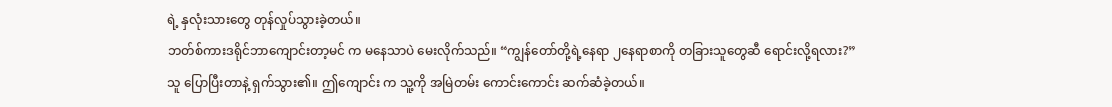ရဲ့ နှလုံးသားတွေ တုန်လှုပ်သွားခဲ့တယ်။
ဘတ်စ်ကားဒရိုင်ဘာကျောင်းတာ့မင် က မနေသာပဲ မေးလိုက်သည်။ “ကျွန်တော်တို့ရဲ့နေရာ ၂နေရာစာကို တခြားသူတွေဆီ ရောင်းလို့ရလား?”
သူ ပြောပြီးတာနဲ့ ရှက်သွား၏။ ဤကျောင်း က သူ့ကို အမြဲတမ်း ကောင်းကောင်း ဆက်ဆံခဲ့တယ်။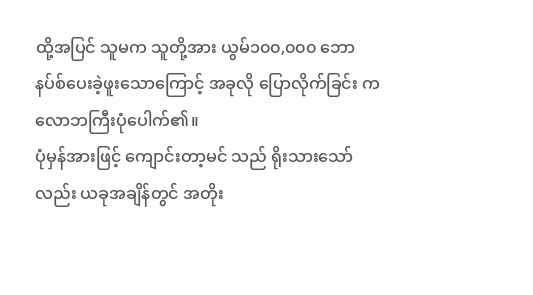ထို့အပြင် သူမက သူတို့အား ယွမ်၁၀၀,၀၀၀ ဘောနပ်စ်ပေးခဲ့ဖူးသောကြောင့် အခုလို ပြောလိုက်ခြင်း က လောဘကြီးပုံပေါက်၏။
ပုံမှန်အားဖြင့် ကျောင်းတာ့မင် သည် ရိုးသားသော်လည်း ယခုအချိန်တွင် အတိုး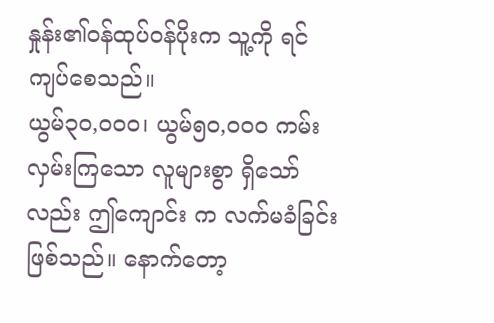နှုန်း၏ဝန်ထုပ်ဝန်ပိုးက သူ့ကို ရင်ကျပ်စေသည်။
ယွမ်၃၀,၀၀၀၊ ယွမ်၅၀,၀၀၀ ကမ်းလှမ်းကြသော လူများစွာ ရှိသော်လည်း ဤကျောင်း က လက်မခံခြင်း ဖြစ်သည်။ နောက်တော့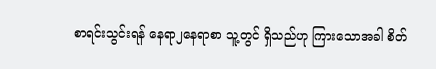စာရင်းသွင်းရန် နေရာ၂နေရာစာ သူ့တွင် ရှိသည်ဟု ကြားသောအခါ စိတ်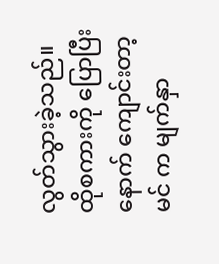လွတ်သွားခဲ့သည်။
ထိုစကားကို ပြောပြီးနောက် ကျောင်းတာ့မင် က မျက်နှာ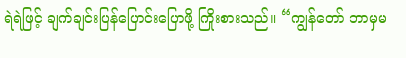ရဲရဲဖြင့် ချက်ချင်းပြန်ပြောင်းပြောဖို့ ကြိုးစားသည်။ “ကျွန်တော် ဘာမှမ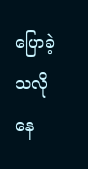ပြောခဲ့သလို နေ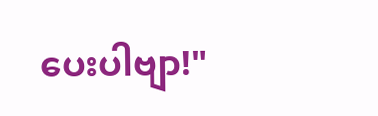ပေးပါဗျာ!"